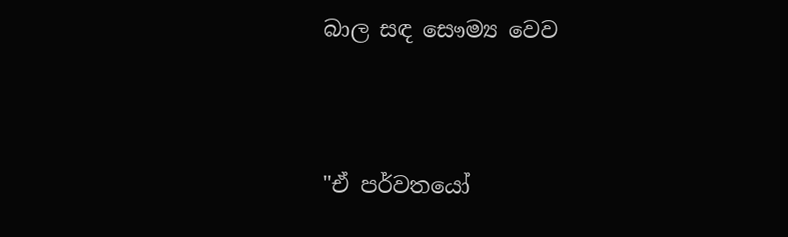බාල සඳ සෞම්‍ය වෙව




"ඒ පර්වතයෝ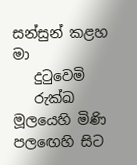සන්සුන් කළහ මා
   දුටුවෙමි
   රුක්ඛ මූලයෙහි මිණි පලඟෙහි සිට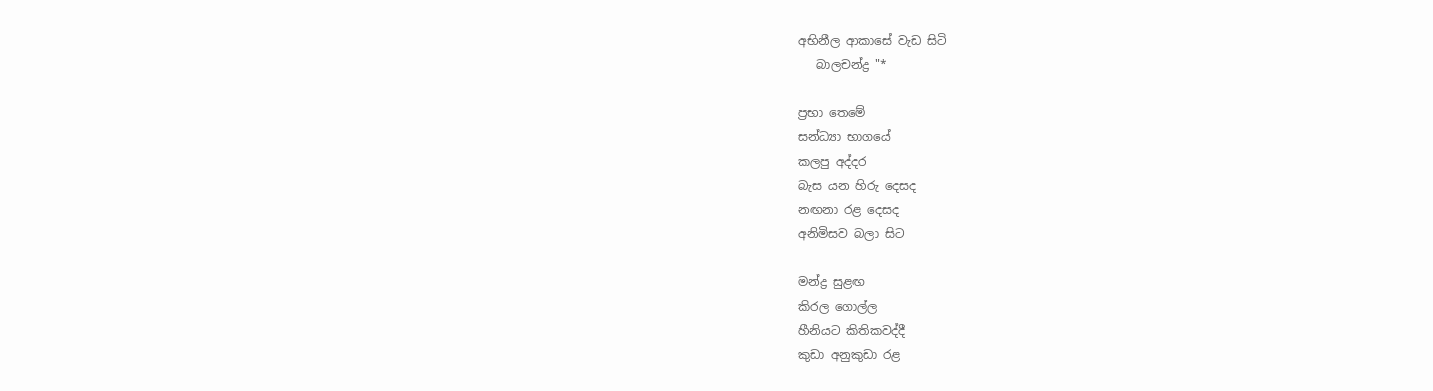අභිනීල ආකාසේ වැඩ සිටි
   බාලචන්ද්‍ර "*

ප්‍රභා තෙමේ
සන්ධ්‍යා භාගයේ
කලපු අද්දර
බැස යන හිරු දෙසද
නඟනා රළ දෙසද
අනිමිසව බලා සිට

මන්ද්‍ර සුළඟ
කිරල ගොල්ල
හීනියට කිතිකවද්දී
කුඩා අනුකුඩා රළ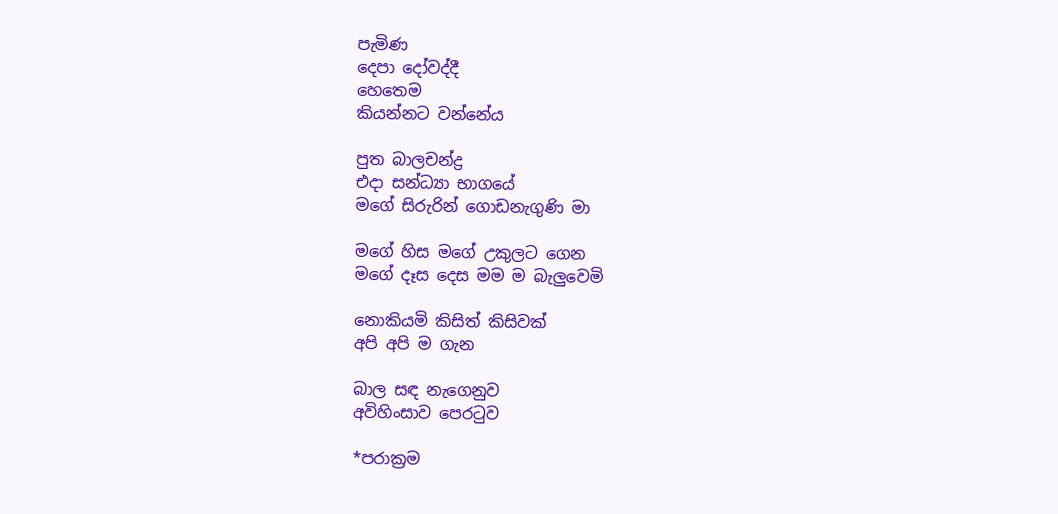පැමිණ
දෙපා දෝවද්දී
හෙතෙම
කියන්නට වන්නේය

පුත බාලචන්ද්‍ර
එදා සන්ධ්‍යා භාගයේ
මගේ සිරුරින් ගොඩනැගුණි මා

මගේ හිස මගේ උකුලට ගෙන
මගේ දෑස දෙස මම ම බැලුවෙමි

නොකියමි කිසිත් කිසිවක්
අපි අපි ම ගැන

බාල සඳ නැගෙනුව
අවිහිංසාව පෙරටුව

*පරාක්‍රම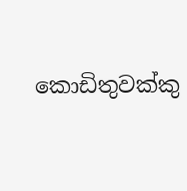කොඩිතුවක්කු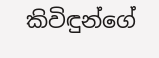කිවිඳුන්ගේ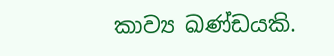කාව්‍ය ඛණ්ඩයකි.